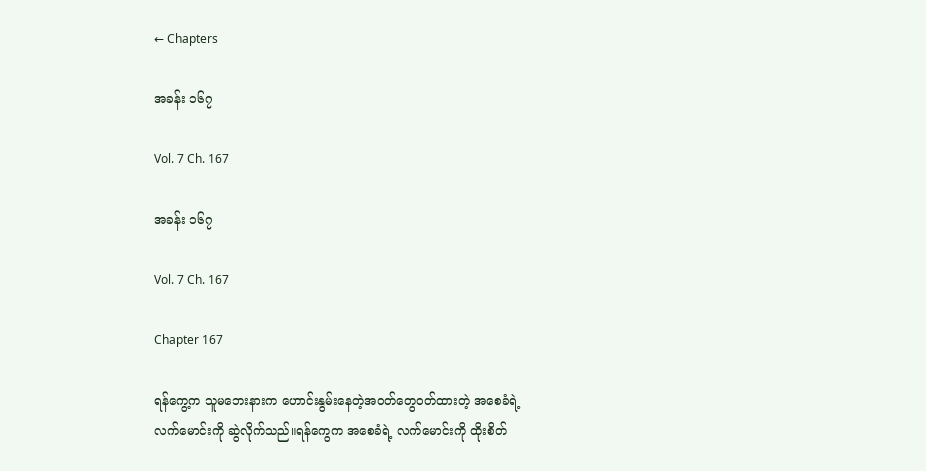← Chapters

အခန်း ၁၆၇

Vol. 7 Ch. 167

အခန်း ၁၆၇

Vol. 7 Ch. 167

Chapter 167

ရန်ကွေ့က သူမဘေးနားက ဟောင်းနွမ်းနေတဲ့အဝတ်တွေဝတ်ထားတဲ့ အစေခံရဲ့ လက်မောင်းကို ဆွဲလိုက်သည်။ရန်ကွေက အစေခံရဲ့ လက်မောင်းကို ထိုးစိတ်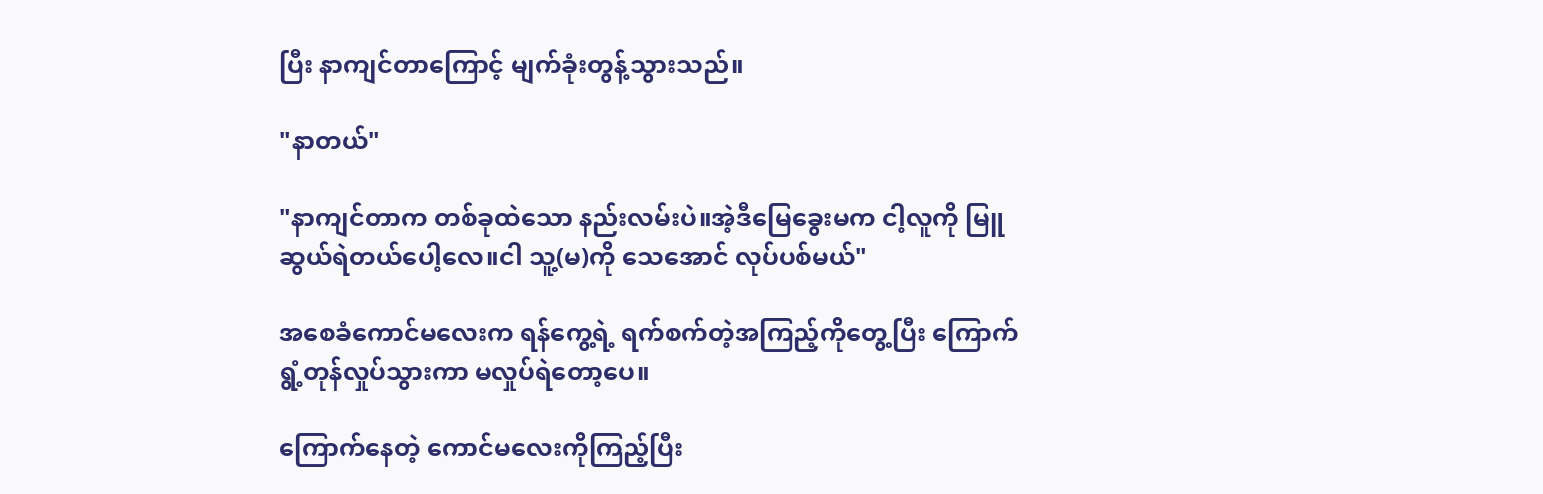ပြီး နာကျင်တာကြောင့် မျက်ခုံးတွန့်သွားသည်။

"နာတယ်"

"နာကျင်တာက တစ်ခုထဲသော နည်းလမ်းပဲ။အဲ့ဒီမြေခွေးမက ငါ့လူကို မြူဆွယ်ရဲတယ်ပေါ့လေ။ငါ သူ့(မ)ကို သေအောင် လုပ်ပစ်မယ်"

အစေခံကောင်မလေးက ရန်ကွေ့ရဲ့ ရက်စက်တဲ့အကြည့်ကိုတွေ့ပြီး ကြောက်ရွံ့တုန်လှုပ်သွားကာ မလှုပ်ရဲတော့ပေ။

ကြောက်နေတဲ့ ကောင်မလေးကိုကြည့်ပြီး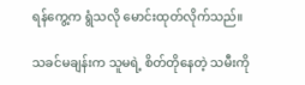ရန်ကွေ့က ရွံသလို မောင်းထုတ်လိုက်သည်။

သခင်မချန်းက သူမရဲ့ စိတ်တိုနေတဲ့ သမီးကို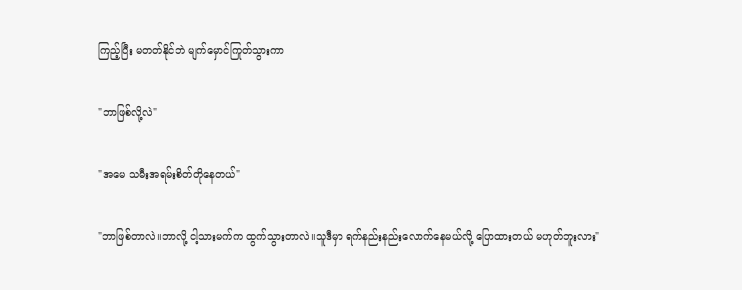ကြည့်ပြီး မတတ်နိုင်ဘဲ မျက်မှောင်ကြုတ်သွားကာ

"ဘာဖြစ်လို့လဲ"

"အမေ သမီးအရမ်းစိတ်တိုနေတယ်"

"ဘာဖြစ်တာလဲ။ဘာလို့ ငါ့သားမက်က ထွက်သွားတာလဲ။သူဒီမှာ ရက်နည်းနည်းလောက်နေမယ်လို့ ပြောထားတယ် မဟုတ်ဘူးလား"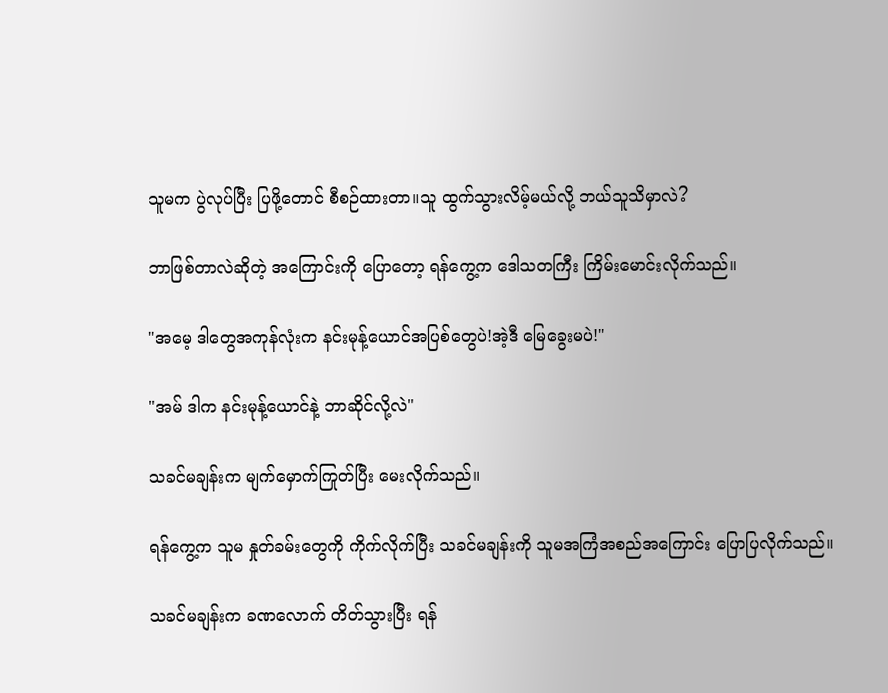သူမက ပွဲလုပ်ပြီး ပြဖို့တောင် စီစဉ်ထားတာ။သူ ထွက်သွားလိမ့်မယ်လို့ ဘယ်သူသိမှာလဲ?

ဘာဖြစ်တာလဲဆိုတဲ့ အကြောင်းကို ပြောတော့ ရန်ကွေ့က ဒေါသတကြီး ကြိမ်းမောင်းလိုက်သည်။

"အမေ့ ဒါတွေအကုန်လုံးက နင်းမုန့်ယောင်အပြစ်တွေပဲ!အဲ့ဒီ မြေခွေးမပဲ!"

"အမ် ဒါက နင်းမုန့်ယောင်နဲ့ ဘာဆိုင်လို့လဲ"

သခင်မချန်းက မျက်မှောက်ကြုတ်ပြီး မေးလိုက်သည်။

ရန်ကွေ့က သူမ နှုတ်ခမ်းတွေကို ကိုက်လိုက်ပြီး သခင်မချန်းကို သူမအကြံအစည်အကြောင်း ပြောပြလိုက်သည်။

သခင်မချန်းက ခဏလောက် တိတ်သွားပြီး ရန်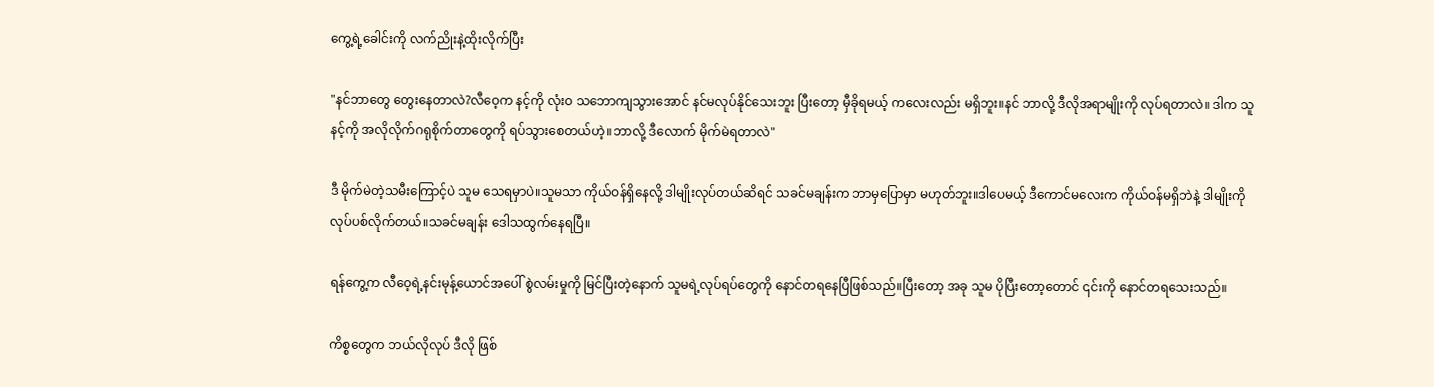ကွေ့ရဲ့ခေါင်းကို လက်ညိုးနဲ့ထိုးလိုက်ပြီး

"နင်ဘာတွေ တွေးနေတာလဲ?လီဝေ့က နင့်ကို လုံးဝ သဘောကျသွားအောင် နင်မလုပ်နိုင်သေးဘူး ပြီးတော့ မှီခိုရမယ့် ကလေးလည်း မရှိဘူး။နင် ဘာလို့ ဒီလိုအရာမျိုးကို လုပ်ရတာလဲ။ ဒါက သူနင့်ကို အလိုလိုက်ဂရုစိုက်တာတွေကို ရပ်သွားစေတယ်ဟဲ့။ဘာလို့ ဒီလောက် မိုက်မဲရတာလဲ"

ဒီ မိုက်မဲတဲ့သမီးကြောင့်ပဲ သူမ သေရမှာပဲ။သူမသာ ကိုယ်ဝန်ရှိနေလို့ ဒါမျိုးလုပ်တယ်ဆိရင် သခင်မချန်းက ဘာမှပြောမှာ မဟုတ်ဘူး။ဒါပေမယ့် ဒီကောင်မလေးက ကိုယ်ဝန်မရှိဘဲနဲ့ ဒါမျိုးကို လုပ်ပစ်လိုက်တယ်။သခင်မချန်း ဒေါသထွက်နေရပြီ။

ရန်ကွေ့က လီဝေ့ရဲ့နင်းမုန့်ယောင်အပေါ် စွဲလမ်းမှုကို မြင်ပြီးတဲ့နောက် သူမရဲ့လုပ်ရပ်တွေကို နောင်တရနေပြီဖြစ်သည်။ပြီးတော့ အခု သူမ ပိုပြီးတော့တောင် ၎င်းကို နောင်တရသေးသည်။

ကိစ္စတွေက ဘယ်လိုလုပ် ဒီလို ဖြစ်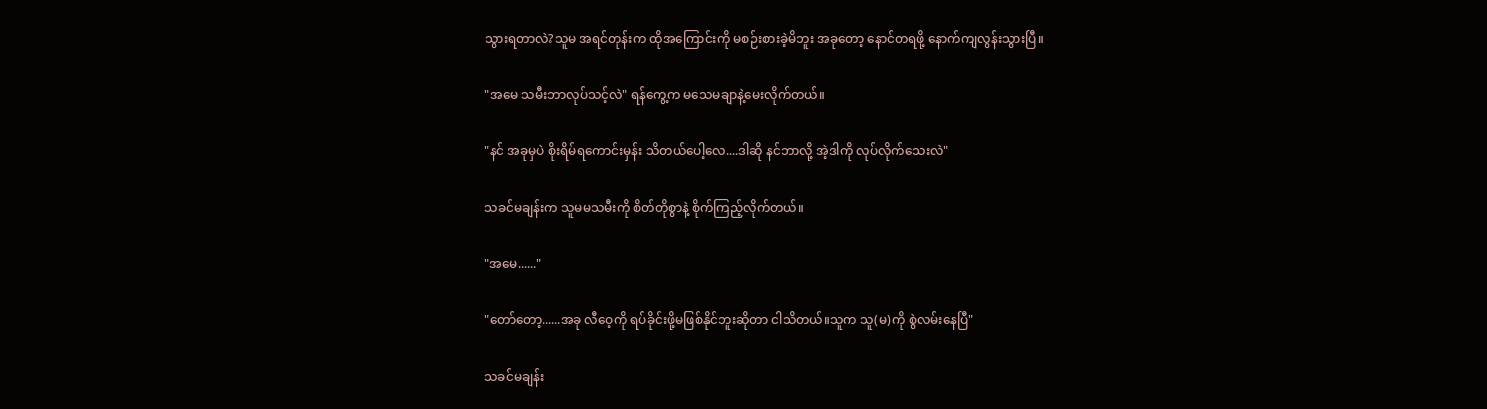သွားရတာလဲ?သူမ အရင်တုန်းက ထိုအကြောင်းကို မစဉ်းစားခဲ့မိဘူး အခုတော့ နောင်တရဖို့ နောက်ကျလွန်းသွားပြီ။

"အမေ သမီးဘာလုပ်သင့်လဲ" ရန်ကွေ့က ‌မသေမချာနဲ့မေးလိုက်တယ်။

"နင် အခုမှပဲ စိုးရိမ်ရကောင်းမှန်း သိတယ်ပေါ့လေ....ဒါဆို နင်ဘာလို့ အဲ့ဒါကို လုပ်လိုက်သေးလဲ"

သခင်မချန်းက သူမမသမီးကို စိတ်တိုစွာနဲ့ စိုက်ကြည့်လိုက်တယ်။

"အမေ......"

"တော်တော့......အခု လီဝေ့ကို ရပ်ခိုင်းဖို့မဖြစ်နိုင်ဘူးဆိုတာ ငါသိတယ်။သူက သူ(မ)ကို စွဲလမ်းနေပြီ"

သခင်မချန်း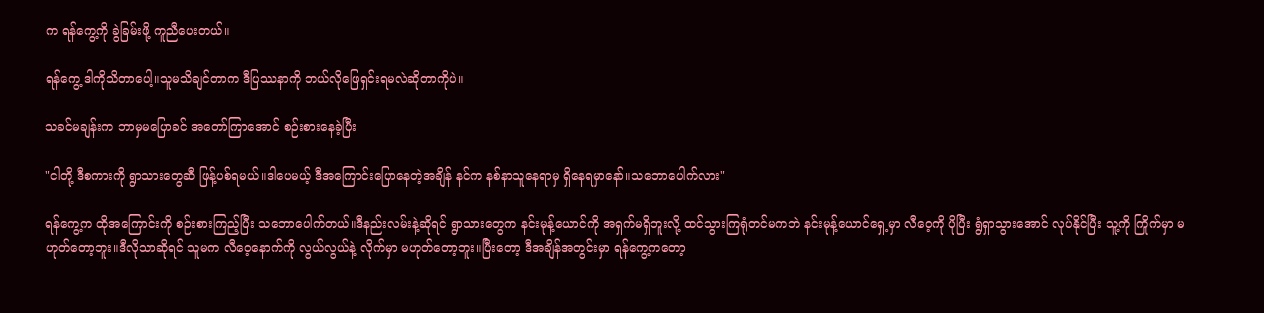က ရန်ကွေ့ကို ခွဲခြမ်းဖို့ ကူညီပေးတယ်။

ရန်ကွေ့ ဒါကိုသိတာပေါ့။သူမသိချင်တာက ဒီပြဿနာကို ဘယ်လိုဖြေရှင်းရမလဲဆိုတာကိုပဲ။

သခင်မချန်းက ဘာမှမပြောခင် အတော်ကြာအောင် စဉ်းစားနေခဲ့ပြီး

"ငါတို့ ဒီစကားကို ရွာသားတွေဆီ ဖြန့်ပစ်ရမယ်။ဒါပေမယ့် ဒီအကြောင်းပြောနေတဲ့အချိန် နင်က နစ်နာသူနေရာမှ ရှိနေရမှာနော်။သဘောပေါက်လား"

ရန်ကွေ့က ထိုအကြောင်းကို စဉ်းစားကြည့်ပြီး သဘောပေါက်တယ်။ဒီနည်းလမ်းနဲ့ဆိုရင် ရွာသားတွေက နင်းမုန့်ယောင်ကို အရှက်မရှိဘူးလို့ ထင်သွားကြရုံတင်မကဘဲ နင်းမုန့်ယောင်ရှေ့မှာ လီဝေ့ကို ပိုပြီး ရွံရှာသွားအောင် လုပ်နိုင်ပြီး သူ့ကို ကြိုက်မှာ မဟုတ်တော့ဘူး။ဒီလိုသာဆိုရင် သူမက လီဝေ့နောက်ကို လွယ်လွယ်နဲ့ လိုက်မှာ မဟုတ်တော့ဘူး။ပြီးတော့ ဒီအချိန်အတွင်းမှာ ရန်ကွေ့ကတော့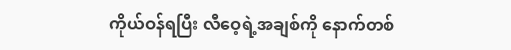ကိုယ်ဝန်ရပြီး လီဝေ့ရဲ့အချစ်ကို နောက်တစ်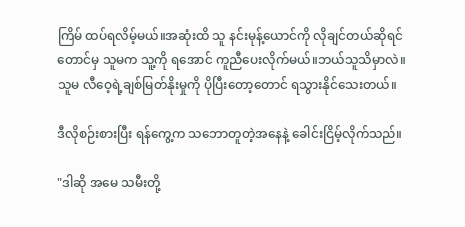ကြိမ် ထပ်ရလိမ့်မယ်။အဆုံးထိ သူ နင်းမုန့်ယောင်ကို လိုချင်တယ်ဆိုရင်တောင်မှ သူမက သူ့ကို ရအောင် ကူညီပေးလိုက်မယ်။ဘယ်သူသိမှာလဲ။သူမ လီဝေ့ရဲ့ချစ်မြတ်နိုးမှုကို ပိုပြီးတော့တောင် ရသွားနိုင်သေးတယ်။

ဒီလိုစဉ်းစားပြီး ရန်ကွေ့က သဘောတူတဲ့အနေနဲ့ ခေါင်းငြိမ့်လိုက်သည်။

"ဒါဆို အမေ သမီးတို့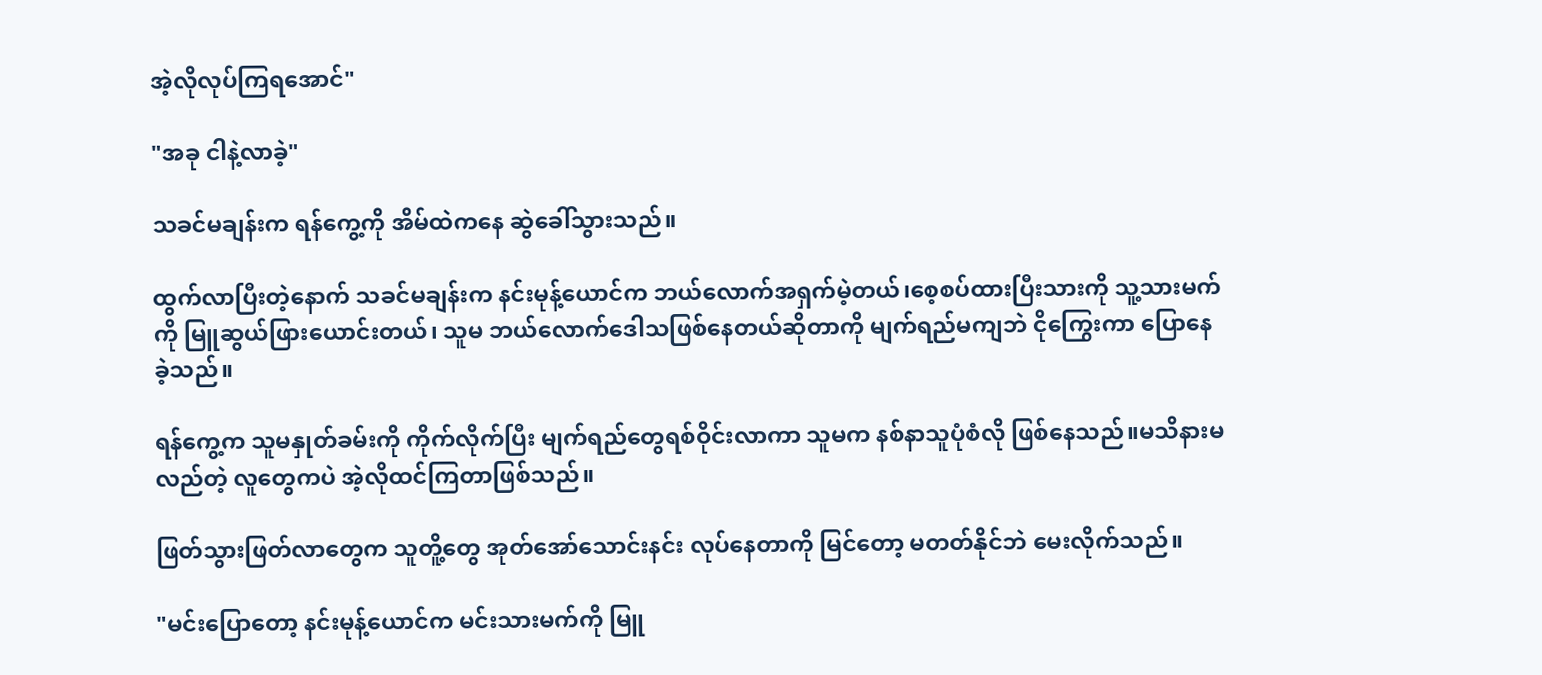အဲ့လိုလုပ်ကြရအောင်"

"အခု ငါနဲ့လာခဲ့"

သခင်မချန်းက ရန်ကွေ့ကို အိမ်ထဲကနေ ဆွဲခေါ်သွားသည်။

ထွက်လာပြီးတဲ့နောက် သခင်မချန်းက နင်းမုန့်ယောင်က ဘယ်လောက်အရှက်မဲ့တယ်၊စေ့စပ်ထားပြီးသားကို သူ့သားမက်ကို မြူဆွယ်ဖြားယောင်းတယ်၊ သူမ ဘယ်လောက်ဒေါသဖြစ်နေတယ်ဆိုတာကို မျက်ရည်မကျဘဲ ငိုကြွေးကာ ပြောနေခဲ့သည်။

ရန်ကွေ့က သူမနှုတ်ခမ်းကို ကိုက်လိုက်ပြီး မျက်ရည်တွေရစ်ဝိုင်းလာကာ သူမက နစ်နာသူပုံစံလို ဖြစ်နေသည်။မသိနားမလည်တဲ့ လူတွေကပဲ အဲ့လိုထင်ကြတာဖြစ်သည်။

ဖြတ်သွားဖြတ်လာတွေက သူတိူ့တွေ အုတ်အော်သောင်းနင်း လုပ်နေတာကို မြင်တော့ မတတ်နိုင်ဘဲ မေးလိုက်သည်။

"မင်းပြောတော့ နင်းမုန့်ယောင်က မင်းသားမက်ကို မြူ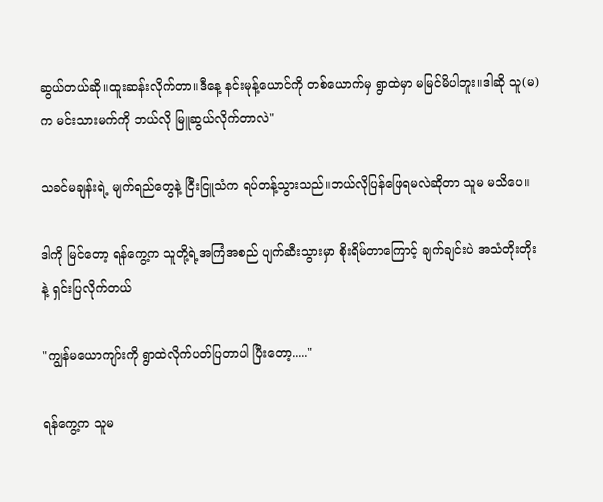ဆွယ်တယ်ဆို။ထူးဆန်းလိုက်တာ။ဒီနေ့ နင်းမုန့်ယောင်ကို တစ်ယောက်မှ ရွာထဲမှာ မမြင်မိပါဘူး။ဒါဆို သူ(မ)က မင်းသားမက်ကို ဘယ်လို မြူဆွယ်လိုက်တာလဲ"

သခင်မချန်းရဲ့ မျက်ရည်တွေနဲ့ ငြီးငြူသံက ရပ်တန့်သွားသည်။ဘယ်လိုပြန်ဖြေရမလဲဆိုတာ သူမ မသိပေ။

ဒါကို မြင်တော့ ရန်ကွေ့က သူတို့ရဲ့အကြံအစည် ပျက်ဆီးသွားမှာ စိုးရိမ်တာကြောင့် ချက်ချင်းပဲ အသံတိုးတိုးနဲ့ ရှင်းပြလိုက်တယ်

"ကျွန်မယောကျာ်းကို ရွာထဲလိုက်ပတ်ပြတာပါ ပြီးတော့....."

ရန်ကွေ့က သူမ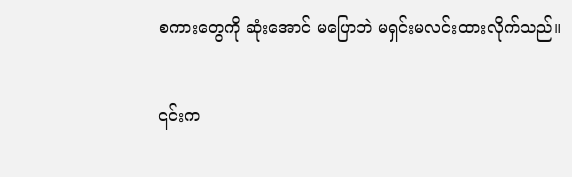စကားတွေကို ဆုံးအောင် မပြောဘဲ မရှင်းမလင်းထားလိုက်သည်။

၎င်းက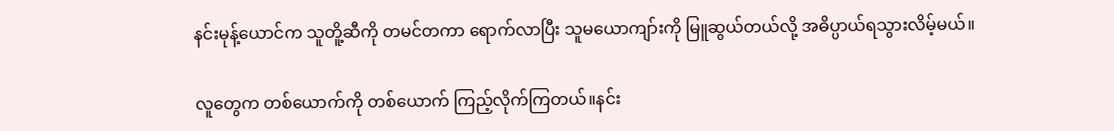နင်းမုန့်ယောင်က သူတိူ့ဆီကို တမင်တကာ ရောက်လာပြီး သူမယောကျာ်းကို မြူဆွယ်တယ်လို့ အဓိပ္ပာယ်ရသွားလိမ့်မယ်။

လူတွေက တစ်ယောက်ကို တစ်ယောက် ကြည့်လိုက်ကြတယ်။နင်း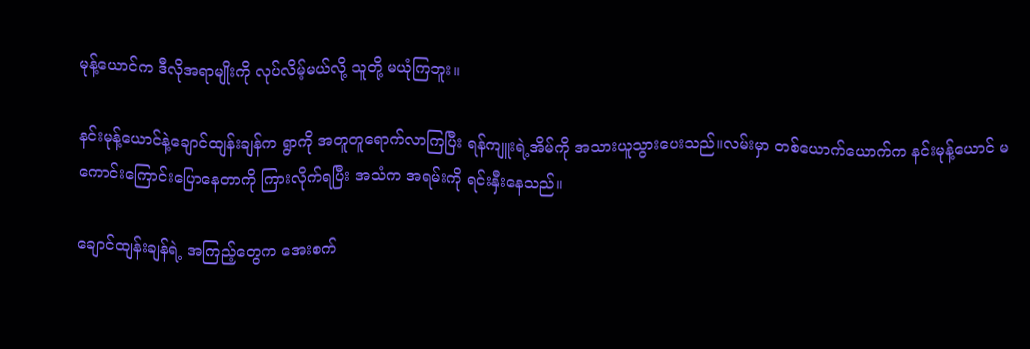မုန့်‌ယောင်က ဒီလိုအရာမျိုးကို လုပ်လိမ့်မယ်လို့ သူတို့ မယုံကြဘူး။

နင်းမုန့်ယောင်နဲ့ချောင်ထျန်းချန်က ရွာကို အတူတူရောက်လာကြပြီး ရန်ကျူးရဲ့အိမ်ကို အသားယူသွားပေးသည်။လမ်းမှာ တစ်ယောက်‌ယောက်က နင်းမုန့်ယောင် မကောင်းကြောင်းပြောနေတာကို ကြားလိုက်ရပြီး အသံက အရမ်းကို ရင်းနှီးနေသည်။

ချောင်ထျန်းချန်ရဲ့ အကြည့်တွေက အေးစက်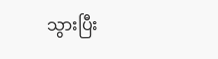သွားပြီး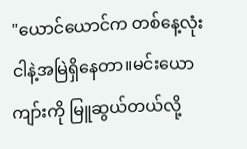"ယောင်ယောင်က တစ်နေ့လုံး ငါနဲ့အမြဲရှိနေတာ။မင်းယောကျာ်းကို မြူဆွယ်တယ်လို့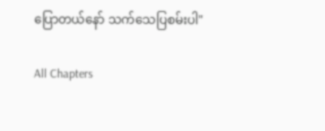ပြောတယ်နော် သက်သေပြစမ်းပါ"

All Chapters